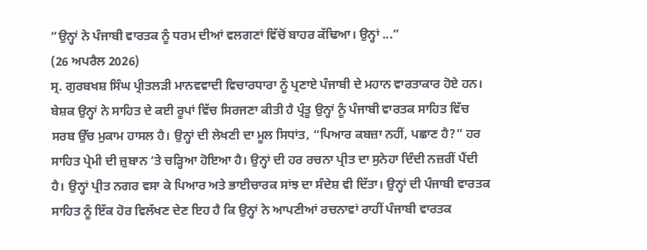“ਉਨ੍ਹਾਂ ਨੇ ਪੰਜਾਬੀ ਵਾਰਤਕ ਨੂੰ ਧਰਮ ਦੀਆਂ ਵਲਗਣਾਂ ਵਿੱਚੋਂ ਬਾਹਰ ਕੱਢਿਆ। ਉਨ੍ਹਾਂ ...”
(26 ਅਪਰੈਲ 2026)
ਸ੍ਰ. ਗੁਰਬਖਸ਼ ਸਿੰਘ ਪ੍ਰੀਤਲੜੀ ਮਾਨਵਵਾਦੀ ਵਿਚਾਰਧਾਰਾ ਨੂੰ ਪ੍ਰਣਾਏ ਪੰਜਾਬੀ ਦੇ ਮਹਾਨ ਵਾਰਤਾਕਾਰ ਹੋਏ ਹਨ। ਬੇਸ਼ਕ ਉਨ੍ਹਾਂ ਨੇ ਸਾਹਿਤ ਦੇ ਕਈ ਰੂਪਾਂ ਵਿੱਚ ਸਿਰਜਣਾ ਕੀਤੀ ਹੈ ਪ੍ਰੰਤੂ ਉਨ੍ਹਾਂ ਨੂੰ ਪੰਜਾਬੀ ਵਾਰਤਕ ਸਾਹਿਤ ਵਿੱਚ ਸਰਬ ਉੱਚ ਮੁਕਾਮ ਹਾਸਲ ਹੈ। ਉਨ੍ਹਾਂ ਦੀ ਲੇਖਣੀ ਦਾ ਮੂਲ ਸਿਧਾਂਤ, “ਪਿਆਰ ਕਬਜ਼ਾ ਨਹੀਂ, ਪਛਾਣ ਹੈ?” ਹਰ ਸਾਹਿਤ ਪ੍ਰੇਮੀ ਦੀ ਜ਼ੁਬਾਨ ’ਤੇ ਚੜ੍ਹਿਆ ਹੋਇਆ ਹੈ। ਉਨ੍ਹਾਂ ਦੀ ਹਰ ਰਚਨਾ ਪ੍ਰੀਤ ਦਾ ਸੁਨੇਹਾ ਦਿੰਦੀ ਨਜ਼ਰੀਂ ਪੈਂਦੀ ਹੈ। ਉਨ੍ਹਾਂ ਪ੍ਰੀਤ ਨਗਰ ਵਸਾ ਕੇ ਪਿਆਰ ਅਤੇ ਭਾਈਚਾਰਕ ਸਾਂਝ ਦਾ ਸੰਦੇਸ਼ ਵੀ ਦਿੱਤਾ। ਉਨ੍ਹਾਂ ਦੀ ਪੰਜਾਬੀ ਵਾਰਤਕ ਸਾਹਿਤ ਨੂੰ ਇੱਕ ਹੋਰ ਵਿਲੱਖਣ ਦੇਣ ਇਹ ਹੈ ਕਿ ਉਨ੍ਹਾਂ ਨੇ ਆਪਣੀਆਂ ਰਚਨਾਵਾਂ ਰਾਹੀਂ ਪੰਜਾਬੀ ਵਾਰਤਕ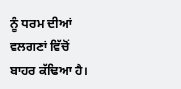ਨੂੰ ਧਰਮ ਦੀਆਂ ਵਲਗਣਾਂ ਵਿੱਚੋਂ ਬਾਹਰ ਕੱਢਿਆ ਹੈ।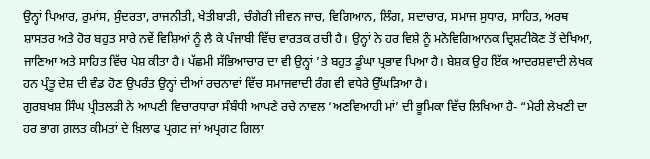ਉਨ੍ਹਾਂ ਪਿਆਰ, ਰੁਮਾਂਸ, ਸੁੰਦਰਤਾ, ਰਾਜਨੀਤੀ, ਖੇਤੀਬਾੜੀ, ਚੰਗੇਰੀ ਜੀਵਨ ਜਾਚ, ਵਿਗਿਆਨ, ਲਿੰਗ, ਸਦਾਚਾਰ, ਸਮਾਜ ਸੁਧਾਰ, ਸਾਹਿਤ, ਅਰਥ ਸ਼ਾਸਤਰ ਅਤੇ ਹੋਰ ਬਹੁਤ ਸਾਰੇ ਨਵੇਂ ਵਿਸ਼ਿਆਂ ਨੂੰ ਲੈ ਕੇ ਪੰਜਾਬੀ ਵਿੱਚ ਵਾਰਤਕ ਰਚੀ ਹੈ। ਉਨ੍ਹਾਂ ਨੇ ਹਰ ਵਿਸ਼ੇ ਨੂੰ ਮਨੋਵਿਗਿਆਨਕ ਦ੍ਰਿਸ਼ਟੀਕੋਣ ਤੋਂ ਦੇਖਿਆ, ਜਾਣਿਆ ਅਤੇ ਸਾਹਿਤ ਵਿੱਚ ਪੇਸ਼ ਕੀਤਾ ਹੈ। ਪੱਛਮੀ ਸੱਭਿਆਚਾਰ ਦਾ ਵੀ ਉਨ੍ਹਾਂ ’ਤੇ ਬਹੁਤ ਡੂੰਘਾ ਪ੍ਰਭਾਵ ਪਿਆ ਹੈ। ਬੇਸ਼ਕ ਉਹ ਇੱਕ ਆਦਰਸ਼ਵਾਦੀ ਲੇਖਕ ਹਨ ਪ੍ਰੰਤੂ ਦੇਸ਼ ਦੀ ਵੰਡ ਹੋਣ ਉਪਰੰਤ ਉਨ੍ਹਾਂ ਦੀਆਂ ਰਚਨਾਵਾਂ ਵਿੱਚ ਸਮਾਜਵਾਦੀ ਰੰਗ ਵੀ ਵਧੇਰੇ ਉੱਘੜਿਆ ਹੈ।
ਗੁਰਬਖਸ਼ ਸਿੰਘ ਪ੍ਰੀਤਲੜੀ ਨੇ ਆਪਣੀ ਵਿਚਾਰਧਾਰਾ ਸੰਬੰਧੀ ਆਪਣੇ ਰਚੇ ਨਾਵਲ ‘ਅਣਵਿਆਹੀ ਮਾਂ’ ਦੀ ਭੂਮਿਕਾ ਵਿੱਚ ਲਿਖਿਆ ਹੈ- “ਮੇਰੀ ਲੇਖਣੀ ਦਾ ਹਰ ਭਾਗ ਗ਼ਲਤ ਕੀਮਤਾਂ ਦੇ ਖ਼ਿਲਾਫ ਪ੍ਰਗਟ ਜਾਂ ਅਪ੍ਰਗਟ ਗਿਲਾ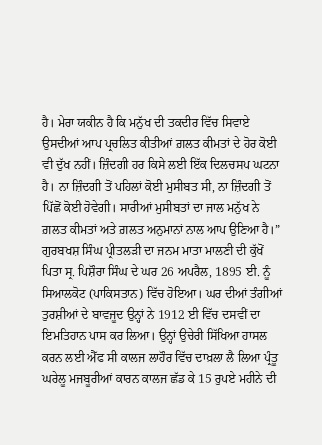ਹੈ। ਮੇਰਾ ਯਕੀਨ ਹੈ ਕਿ ਮਨੁੱਖ ਦੀ ਤਕਦੀਰ ਵਿੱਚ ਸਿਵਾਏ ਉਸਦੀਆਂ ਆਪ ਪ੍ਰਚਲਿਤ ਕੀਤੀਆਂ ਗ਼ਲਤ ਕੀਮਤਾਂ ਦੇ ਹੋਰ ਕੋਈ ਵੀ ਦੁੱਖ ਨਹੀਂ। ਜ਼ਿੰਦਗੀ ਹਰ ਕਿਸੇ ਲਈ ਇੱਕ ਦਿਲਚਸਪ ਘਟਨਾ ਹੈ। ਨਾ ਜ਼ਿੰਦਗੀ ਤੋਂ ਪਹਿਲਾਂ ਕੋਈ ਮੁਸੀਬਤ ਸੀ, ਨਾ ਜ਼ਿੰਦਗੀ ਤੋਂ ਪਿੱਛੋਂ ਕੋਈ ਹੋਵੇਗੀ। ਸਾਰੀਆਂ ਮੁਸੀਬਤਾਂ ਦਾ ਜਾਲ ਮਨੁੱਖ ਨੇ ਗ਼ਲਤ ਕੀਮਤਾਂ ਅਤੇ ਗ਼ਲਤ ਅਨੁਮਾਨਾਂ ਨਾਲ ਆਪ ਉਣਿਆ ਹੈ।”
ਗੁਰਬਖਸ਼ ਸਿੰਘ ਪ੍ਰੀਤਲੜੀ ਦਾ ਜਨਮ ਮਾਤਾ ਮਾਲਣੀ ਦੀ ਕੁੱਖੋਂ ਪਿਤਾ ਸ੍ਰ. ਪਿਸ਼ੌਰਾ ਸਿੰਘ ਦੇ ਘਰ 26 ਅਪਰੈਲ, 1895 ਈ. ਨੂੰ ਸਿਆਲਕੋਟ (ਪਾਕਿਸਤਾਨ) ਵਿੱਚ ਹੋਇਆ। ਘਰ ਦੀਆਂ ਤੰਗੀਆਂ ਤੁਰਸ਼ੀਆਂ ਦੇ ਬਾਵਜੂਦ ਉਨ੍ਹਾਂ ਨੇ 1912 ਈ ਵਿੱਚ ਦਸਵੀਂ ਦਾ ਇਮਤਿਹਾਨ ਪਾਸ ਕਰ ਲਿਆ। ਉਨ੍ਹਾਂ ਉਚੇਰੀ ਸਿੱਖਿਆ ਹਾਸਲ ਕਰਨ ਲਈ ਐੱਫ ਸੀ ਕਾਲਜ ਲਾਹੌਰ ਵਿੱਚ ਦਾਖ਼ਲਾ ਲੈ ਲਿਆ ਪ੍ਰੰਤੂ ਘਰੇਲੂ ਮਜਬੂਰੀਆਂ ਕਾਰਨ ਕਾਲਜ ਛੱਡ ਕੇ 15 ਰੁਪਏ ਮਹੀਨੇ ਦੀ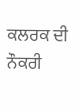ਕਲਰਕ ਦੀ ਨੌਕਰੀ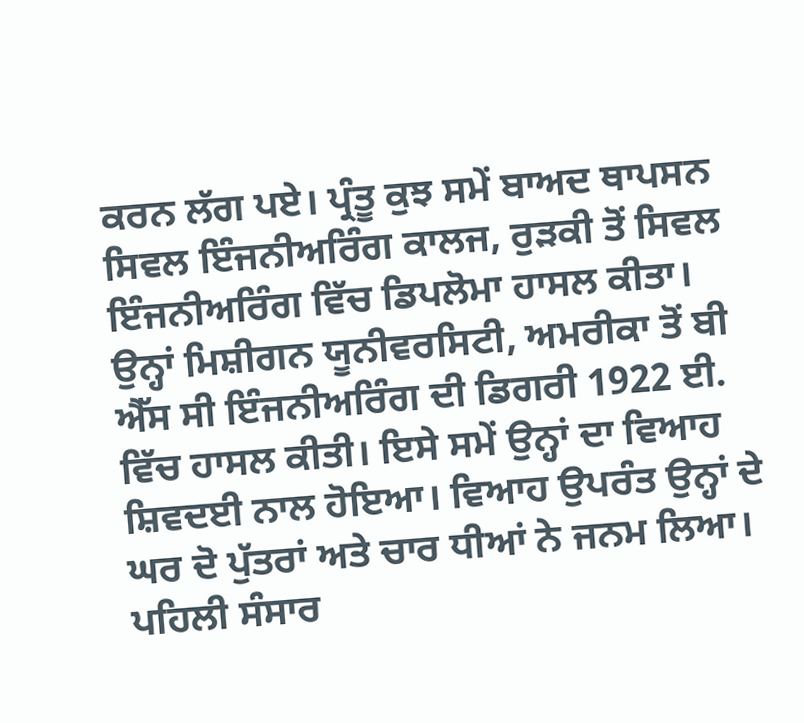ਕਰਨ ਲੱਗ ਪਏ। ਪ੍ਰੰਤੂ ਕੁਝ ਸਮੇਂ ਬਾਅਦ ਥਾਪਸਨ ਸਿਵਲ ਇੰਜਨੀਅਰਿੰਗ ਕਾਲਜ, ਰੁੜਕੀ ਤੋਂ ਸਿਵਲ ਇੰਜਨੀਅਰਿੰਗ ਵਿੱਚ ਡਿਪਲੋਮਾ ਹਾਸਲ ਕੀਤਾ। ਉਨ੍ਹਾਂ ਮਿਸ਼ੀਗਨ ਯੂਨੀਵਰਸਿਟੀ, ਅਮਰੀਕਾ ਤੋਂ ਬੀ ਐੱਸ ਸੀ ਇੰਜਨੀਅਰਿੰਗ ਦੀ ਡਿਗਰੀ 1922 ਈ. ਵਿੱਚ ਹਾਸਲ ਕੀਤੀ। ਇਸੇ ਸਮੇਂ ਉਨ੍ਹਾਂ ਦਾ ਵਿਆਹ ਸ਼ਿਵਦਈ ਨਾਲ ਹੋਇਆ। ਵਿਆਹ ਉਪਰੰਤ ਉਨ੍ਹਾਂ ਦੇ ਘਰ ਦੋ ਪੁੱਤਰਾਂ ਅਤੇ ਚਾਰ ਧੀਆਂ ਨੇ ਜਨਮ ਲਿਆ।
ਪਹਿਲੀ ਸੰਸਾਰ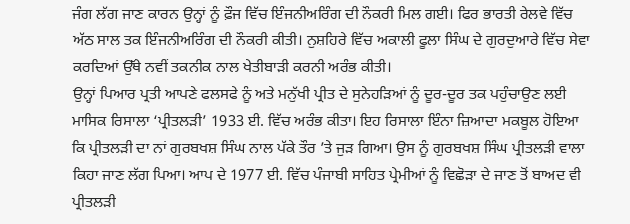ਜੰਗ ਲੱਗ ਜਾਣ ਕਾਰਨ ਉਨ੍ਹਾਂ ਨੂੰ ਫ਼ੌਜ ਵਿੱਚ ਇੰਜਨੀਅਰਿੰਗ ਦੀ ਨੌਕਰੀ ਮਿਲ ਗਈ। ਫਿਰ ਭਾਰਤੀ ਰੇਲਵੇ ਵਿੱਚ ਅੱਠ ਸਾਲ ਤਕ ਇੰਜਨੀਅਰਿੰਗ ਦੀ ਨੌਕਰੀ ਕੀਤੀ। ਨੁਸ਼ਹਿਰੇ ਵਿੱਚ ਅਕਾਲੀ ਫੂਲਾ ਸਿੰਘ ਦੇ ਗੁਰਦੁਆਰੇ ਵਿੱਚ ਸੇਵਾ ਕਰਦਿਆਂ ਉੱਥੇ ਨਵੀਂ ਤਕਨੀਕ ਨਾਲ ਖੇਤੀਬਾੜੀ ਕਰਨੀ ਅਰੰਭ ਕੀਤੀ।
ਉਨ੍ਹਾਂ ਪਿਆਰ ਪ੍ਰਤੀ ਆਪਣੇ ਫਲਸਫੇ ਨੂੰ ਅਤੇ ਮਨੁੱਖੀ ਪ੍ਰੀਤ ਦੇ ਸੁਨੇਹੜਿਆਂ ਨੂੰ ਦੂਰ-ਦੂਰ ਤਕ ਪਹੁੰਚਾਉਣ ਲਈ ਮਾਸਿਕ ਰਿਸਾਲਾ ‘ਪ੍ਰੀਤਲੜੀ’ 1933 ਈ. ਵਿੱਚ ਅਰੰਭ ਕੀਤਾ। ਇਹ ਰਿਸਾਲਾ ਇੰਨਾ ਜ਼ਿਆਦਾ ਮਕਬੂਲ ਹੋਇਆ ਕਿ ਪ੍ਰੀਤਲੜੀ ਦਾ ਨਾਂ ਗੁਰਬਖਸ਼ ਸਿੰਘ ਨਾਲ ਪੱਕੇ ਤੌਰ ’ਤੇ ਜੁੜ ਗਿਆ। ਉਸ ਨੂੰ ਗੁਰਬਖਸ਼ ਸਿੰਘ ਪ੍ਰੀਤਲੜੀ ਵਾਲਾ ਕਿਹਾ ਜਾਣ ਲੱਗ ਪਿਆ। ਆਪ ਦੇ 1977 ਈ. ਵਿੱਚ ਪੰਜਾਬੀ ਸਾਹਿਤ ਪ੍ਰੇਮੀਆਂ ਨੂੰ ਵਿਛੋੜਾ ਦੇ ਜਾਣ ਤੋਂ ਬਾਅਦ ਵੀ ਪ੍ਰੀਤਲੜੀ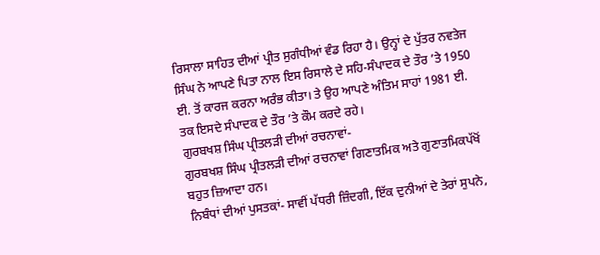ਰਿਸਾਲਾ ਸਾਹਿਤ ਦੀਆਂ ਪ੍ਰੀਤ ਸੁਗੰਧੀਆਂ ਵੰਡ ਰਿਹਾ ਹੈ। ਉਨ੍ਹਾਂ ਦੇ ਪੁੱਤਰ ਨਵਤੇਜ ਸਿੰਘ ਨੇ ਆਪਣੇ ਪਿਤਾ ਨਾਲ ਇਸ ਰਿਸਾਲੇ ਦੇ ਸਹਿ-ਸੰਪਾਦਕ ਦੇ ਤੌਰ ’ਤੇ 1950 ਈ. ਤੋਂ ਕਾਰਜ ਕਰਨਾ ਅਰੰਭ ਕੀਤਾ। ਤੇ ਉਹ ਆਪਣੇ ਅੰਤਿਮ ਸਾਹਾਂ 1981 ਈ. ਤਕ ਇਸਦੇ ਸੰਪਾਦਕ ਦੇ ਤੌਰ ’ਤੇ ਕੌਮ ਕਰਦੇ ਰਹੇ।
ਗੁਰਬਖਸ਼ ਸਿੰਘ ਪ੍ਰੀਤਲੜੀ ਦੀਆਂ ਰਚਨਾਵਾਂ-
ਗੁਰਬਖਸ਼ ਸਿੰਘ ਪ੍ਰੀਤਲੜੀ ਦੀਆਂ ਰਚਨਾਵਾਂ ਗਿਣਾਤਮਿਕ ਅਤੇ ਗੁਣਾਤਮਿਕਪੱਖੋਂ ਬਹੁਤ ਜ਼ਿਆਦਾ ਹਨ।
ਨਿਬੰਧਾਂ ਦੀਆਂ ਪੁਸਤਕਾਂ- ਸਾਵੀਂ ਪੱਧਰੀ ਜ਼ਿੰਦਗੀ, ਇੱਕ ਦੁਨੀਆਂ ਦੇ ਤੇਰਾਂ ਸੁਪਨੇ,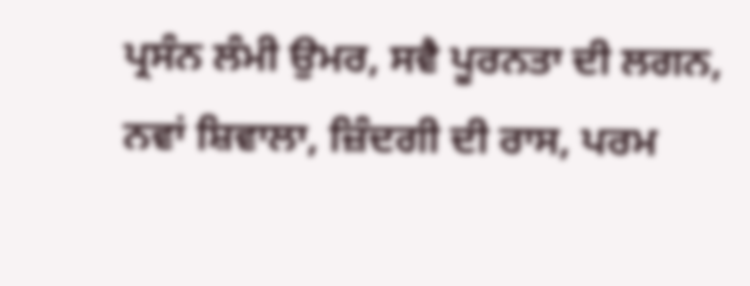ਪ੍ਰਸੰਨ ਲੰਮੀ ਉਮਰ, ਸਵੈ ਪੂਰਨਤਾ ਦੀ ਲਗਨ, ਨਵਾਂ ਸ਼ਿਵਾਲਾ, ਜ਼ਿੰਦਗੀ ਦੀ ਰਾਸ, ਪਰਮ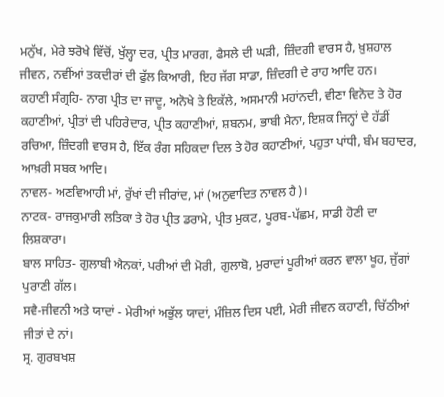ਮਨੁੱਖ, ਮੇਰੇ ਝਰੋਖੇ ਵਿੱਚੋਂ, ਖੁੱਲ੍ਹਾ ਦਰ, ਪ੍ਰੀਤ ਮਾਰਗ, ਫੈਸਲੇ ਦੀ ਘੜੀ, ਜ਼ਿੰਦਗੀ ਵਾਰਸ ਹੈ, ਖ਼ੁਸ਼ਹਾਲ ਜੀਵਨ, ਨਵੀਂਆਂ ਤਕਦੀਰਾਂ ਦੀ ਫੁੱਲ ਕਿਆਰੀ, ਇਹ ਜੱਗ ਸਾਡਾ, ਜ਼ਿੰਦਗੀ ਦੇ ਰਾਹ ਆਦਿ ਹਨ।
ਕਹਾਣੀ ਸੰਗ੍ਰਹਿ- ਨਾਗ ਪ੍ਰੀਤ ਦਾ ਜਾਦੂ, ਅਨੋਖੇ ਤੇ ਇਕੱਲੇ, ਅਸਮਾਨੀ ਮਹਾਂਨਦੀ, ਵੀਣਾ ਵਿਨੋਦ ਤੇ ਹੋਰ ਕਹਾਣੀਆਂ, ਪ੍ਰੀਤਾਂ ਦੀ ਪਹਿਰੇਦਾਰ, ਪ੍ਰੀਤ ਕਹਾਣੀਆਂ, ਸ਼ਬਨਮ, ਭਾਬੀ ਮੈਨਾ, ਇਸ਼ਕ ਜਿਨ੍ਹਾਂ ਦੇ ਹੱਡੀਂ ਰਚਿਆ, ਜ਼ਿੰਦਗੀ ਵਾਰਸ ਹੈ, ਇੱਕ ਰੰਗ ਸਹਿਕਦਾ ਦਿਲ ਤੇ ਹੋਰ ਕਹਾਣੀਆਂ, ਪਹੁਤਾ ਪਾਂਧੀ, ਬੰਮ ਬਹਾਦਰ, ਆਖ਼ਰੀ ਸਬਕ ਆਦਿ।
ਨਾਵਲ- ਅਣਵਿਆਹੀ ਮਾਂ, ਰੁੱਖਾਂ ਦੀ ਜੀਰਾਂਦ, ਮਾਂ (ਅਨੁਵਾਦਿਤ ਨਾਵਲ ਹੈ)।
ਨਾਟਕ- ਰਾਜਕੁਮਾਰੀ ਲਤਿਕਾ ਤੇ ਹੋਰ ਪ੍ਰੀਤ ਡਰਾਮੇ, ਪ੍ਰੀਤ ਮੁਕਟ, ਪੂਰਬ-ਪੱਛਮ, ਸਾਡੀ ਹੋਣੀ ਦਾ ਲਿਸ਼ਕਾਰਾ।
ਬਾਲ ਸਾਹਿਤ- ਗੁਲਾਬੀ ਐਨਕਾਂ, ਪਰੀਆਂ ਦੀ ਮੋਰੀ, ਗੁਲਾਬੋ, ਮੁਰਾਦਾਂ ਪੂਰੀਆਂ ਕਰਨ ਵਾਲਾ ਖੂਹ, ਜੁੱਗਾਂ ਪੁਰਾਣੀ ਗੱਲ।
ਸਵੈ-ਜੀਵਨੀ ਅਤੇ ਯਾਦਾਂ - ਮੇਰੀਆਂ ਅਭੁੱਲ ਯਾਦਾਂ, ਮੰਜ਼ਿਲ ਦਿਸ ਪਈ, ਮੇਰੀ ਜੀਵਨ ਕਹਾਣੀ, ਚਿੱਠੀਆਂ ਜੀਤਾਂ ਦੇ ਨਾਂ।
ਸ੍ਰ. ਗੁਰਬਖਸ਼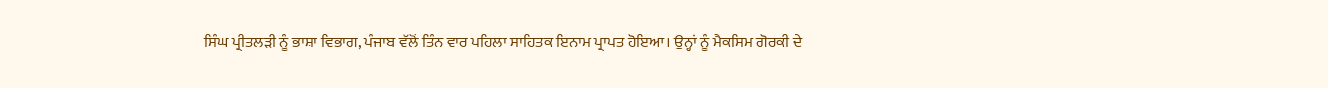ਸਿੰਘ ਪ੍ਰੀਤਲੜੀ ਨੂੰ ਭਾਸ਼ਾ ਵਿਭਾਗ, ਪੰਜਾਬ ਵੱਲੋਂ ਤਿੰਨ ਵਾਰ ਪਹਿਲਾ ਸਾਹਿਤਕ ਇਨਾਮ ਪ੍ਰਾਪਤ ਹੋਇਆ। ਉਨ੍ਹਾਂ ਨੂੰ ਮੈਕਸਿਮ ਗੋਰਕੀ ਦੇ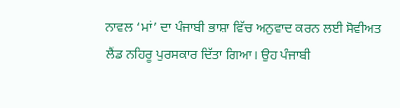ਨਾਵਲ ‘ਮਾਂ’ ਦਾ ਪੰਜਾਬੀ ਭਾਸ਼ਾ ਵਿੱਚ ਅਨੁਵਾਦ ਕਰਨ ਲਈ ਸੋਵੀਅਤ ਲੈਂਡ ਨਹਿਰੂ ਪੁਰਸਕਾਰ ਦਿੱਤਾ ਗਿਆ। ਉਹ ਪੰਜਾਬੀ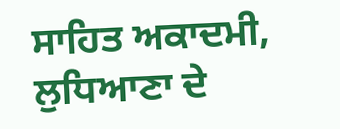ਸਾਹਿਤ ਅਕਾਦਮੀ, ਲੁਧਿਆਣਾ ਦੇ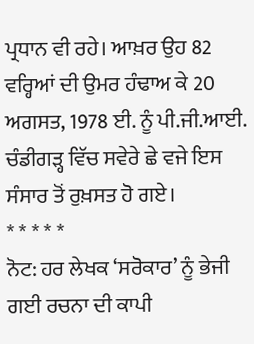ਪ੍ਰਧਾਨ ਵੀ ਰਹੇ। ਆਖ਼ਰ ਉਹ 82 ਵਰ੍ਹਿਆਂ ਦੀ ਉਮਰ ਹੰਢਾਅ ਕੇ 20 ਅਗਸਤ, 1978 ਈ. ਨੂੰ ਪੀ.ਜੀ.ਆਈ. ਚੰਡੀਗੜ੍ਹ ਵਿੱਚ ਸਵੇਰੇ ਛੇ ਵਜੇ ਇਸ ਸੰਸਾਰ ਤੋਂ ਰੁਖ਼ਸਤ ਹੋ ਗਏ।
* * * * *
ਨੋਟ: ਹਰ ਲੇਖਕ ‘ਸਰੋਕਾਰ’ ਨੂੰ ਭੇਜੀ ਗਈ ਰਚਨਾ ਦੀ ਕਾਪੀ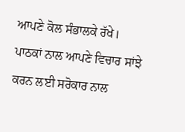ਆਪਣੇ ਕੋਲ ਸੰਭਾਲਕੇ ਰੱਖੇ।
ਪਾਠਕਾਂ ਨਾਲ ਆਪਣੇ ਵਿਚਾਰ ਸਾਂਝੇ ਕਰਨ ਲਈ ਸਰੋਕਾਰ ਨਾਲ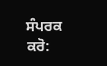ਸੰਪਰਕ ਕਰੋ: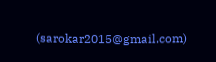(sarokar2015@gmail.com)